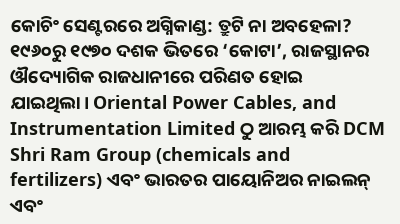କୋଚିଂ ସେଣ୍ଟରରେ ଅଗ୍ନିକାଣ୍ଡ: ତ୍ରୁଟି ନା ଅବହେଳା?
୧୯୬୦ରୁ ୧୯୭୦ ଦଶକ ଭିତରେ ‘କୋଟା’, ରାଜସ୍ଥାନର ଔଦ୍ୟୋଗିକ ରାଜଧାନୀରେ ପରିଣତ ହୋଇ ଯାଇଥିଲା। Oriental Power Cables, and Instrumentation Limited ଠୁ ଆରମ୍ଭ କରି DCM Shri Ram Group (chemicals and fertilizers) ଏବଂ ଭାରତର ପାୟୋନିଅର ନାଇଲନ୍ ଏବଂ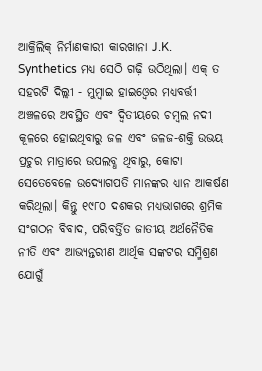ଆକ୍ରିଲିକ୍ ନିର୍ମାଣକାରୀ କାରଖାନା J.K. Synthetics ମଧ୍ୟ ସେଠି ଗଢ଼ି ଉଠିଥିଲା। ଏକ୍ ତ ସହରଟି ଦିଲ୍ଲୀ - ମୁମ୍ବାଇ ହାଇଓ୍ବେର ମଧ୍ୟବର୍ତ୍ତୀ ଅଞ୍ଚଳରେ ଅବସ୍ଥିତ ଏବଂ ଦ୍ୱିତୀୟରେ ଚମ୍ବଲ ନଦୀ କୂଳରେ ହୋଇଥିବାରୁ ଜଳ ଏବଂ ଜଳଜ-ଶକ୍ତି ଉଭୟ ପ୍ରଚୁର ମାତ୍ରାରେ ଉପଲବ୍ଧ ଥିବାରୁ, କୋଟା ସେତେବେଳେ ଉଦ୍ୟୋଗପତି ମାନଙ୍କର ଧ୍ୟାନ ଆକର୍ଷଣ କରିଥିଲା। କିନ୍ତୁ ୧୯୮୦ ଦଶକର ମଧ୍ୟଭାଗରେ ଶ୍ରମିକ ସଂଗଠନ ବିବାଦ, ପରିବର୍ତ୍ତିତ ଜାତୀୟ ଅର୍ଥନୈତିକ ନୀତି ଏବଂ ଆଭ୍ୟନ୍ତରୀଣ ଆର୍ଥିକ ସଙ୍କଟର ସମ୍ମିଶ୍ରଣ ଯୋଗୁଁ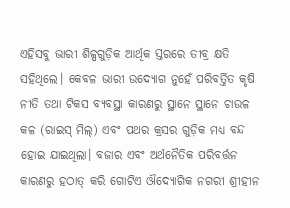ଏହିସବୁ ଭାରୀ ଶିଳ୍ପଗୁଡ଼ିକ ଆର୍ଥିକ ସ୍ତରରେ ତୀବ୍ର କ୍ଷତି ସହିଥିଲେ। କେବଳ ଭାରୀ ଉଦ୍ୟୋଗ ନୁହେଁ ପରିବର୍ତ୍ତିତ କୃଷି ନୀତି ତଥା ଟିକସ ବ୍ୟବସ୍ଥା କାରଣରୁ ସ୍ଥାନେ ସ୍ଥାନେ ଚାଉଳ କଳ (ରାଇସ୍ ମିଲ୍) ଏବଂ ପଥର କ୍ରସର ଗୁଡ଼ିକ ମଧ୍ୟ ବନ୍ଦ ହୋଇ ଯାଇଥିଲା। ବଜାର ଏବଂ ଅର୍ଥନୈତିକ ପରିବର୍ତ୍ତନ କାରଣରୁ ହଠାତ୍ କରି ଗୋଟିଏ ଔଦ୍ୟୋଗିକ ନଗରୀ ଶ୍ରୀହୀନ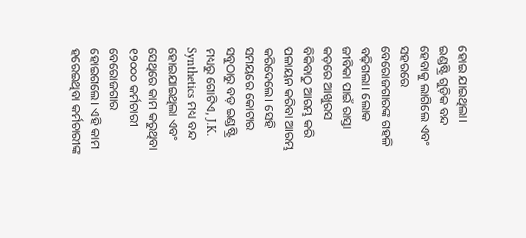ହୋଇ ଯାଇଥିଲା। ଇଣ୍ଡଷ୍ଟ୍ରି ଗୁଡ଼ିକ ବନ୍ଦ ହେବାକୁ ଲାଗିଲେ ଏବଂ ସହରରେ ବେରୋଜଗାରଙ୍କ ଗହଳି ବଢ଼ିଗଲା। ଲୋକ ଜୀବିକା ପାଇଁ ରାସ୍ତା କଡ଼ରେ ଆଖୁରସ ବିକିବାଠୁ ଆରମ୍ଭ କରି ପଳାୟନ କରିବା ଆରମ୍ଭ କରିଦେଲେ। ସେହି ସମୟରେ କୋଟାର ସବୁଠାରୁ ବଡ଼ ଇଣ୍ଡଷ୍ଟ୍ରି ମଧ୍ୟରୁ ଗୋଟିଏ, J.K. Synthetics ମଧ୍ୟ ବନ୍ଦ ହୋଇଯାଇଥିଲା ଏବଂ ସେଥିରେ କାମ କରୁଥିବା ୧୨୦୦୦ କର୍ମଚାରୀ ବେରୋଜଗାର ହୋଇଗଲେ। ଏହି କାମ ହରେଇଥିବା କର୍ମଚାରୀଙ୍କ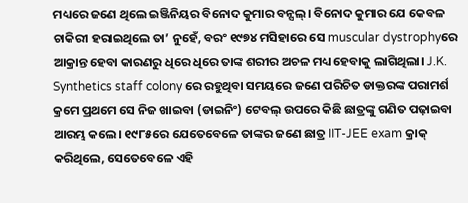ମଧ୍ୟରେ ଜଣେ ଥିଲେ ଇଞ୍ଜିନିୟର ବିନୋଦ କୁମାର ବନ୍ସଲ୍। ବିନୋଦ କୁମାର ଯେ କେବଳ ଚାକିରୀ ହରାଇଥିଲେ ତା’ ନୁହେଁ, ବରଂ ୧୯୭୪ ମସିହାରେ ସେ muscular dystrophyରେ ଆକ୍ରାନ୍ତ ହେବା କାରଣରୁ ଧିରେ ଧିରେ ତାଙ୍କ ଶରୀର ଅଚଳ ମଧ୍ୟ ହେବାକୁ ଲାଗିଥିଲା। J.K. Synthetics staff colony ରେ ରହୁଥିବା ସମୟରେ ଜଣେ ପରିଚିତ ଡାକ୍ତରଙ୍କ ପରାମର୍ଶ କ୍ରମେ ପ୍ରଥମେ ସେ ନିଜ ଖାଇବା (ଡାଇନିଂ) ଟେବଲ୍ ଉପରେ କିଛି ଛାତ୍ରଙ୍କୁ ଗଣିତ ପଢ଼ାଇବା ଆରମ୍ଭ କଲେ। ୧୯୮୫ରେ ଯେତେବେଳେ ତାଙ୍କର ଜଣେ ଛାତ୍ର IIT-JEE exam କ୍ରାକ୍ କରିଥିଲେ, ସେତେବେଳେ ଏହି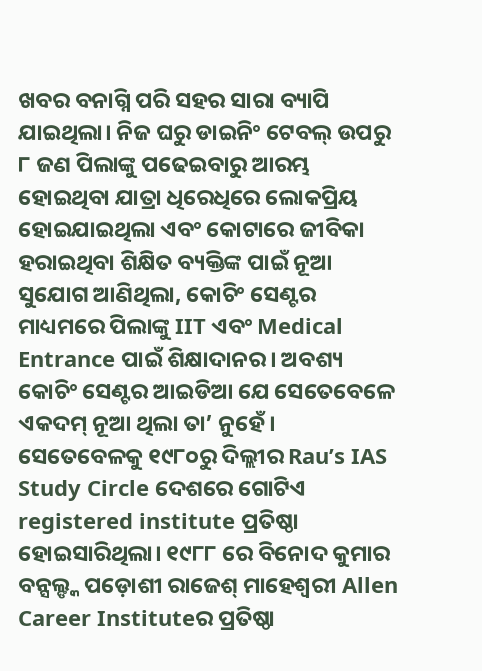ଖବର ବନାଗ୍ନି ପରି ସହର ସାରା ବ୍ୟାପି ଯାଇଥିଲା। ନିଜ ଘରୁ ଡାଇନିଂ ଟେବଲ୍ ଉପରୁ ୮ ଜଣ ପିଲାଙ୍କୁ ପଢେଇବାରୁ ଆରମ୍ଭ ହୋଇଥିବା ଯାତ୍ରା ଧିରେଧିରେ ଲୋକପ୍ରିୟ ହୋଇଯାଇଥିଲା ଏବଂ କୋଟାରେ ଜୀବିକା ହରାଇଥିବା ଶିକ୍ଷିତ ବ୍ୟକ୍ତିଙ୍କ ପାଇଁ ନୂଆ ସୁଯୋଗ ଆଣିଥିଲା, କୋଚିଂ ସେଣ୍ଟର ମାଧ୍ୟମରେ ପିଲାଙ୍କୁ IIT ଏବଂ Medical Entrance ପାଇଁ ଶିକ୍ଷାଦାନର। ଅବଶ୍ୟ କୋଚିଂ ସେଣ୍ଟର ଆଇଡିଆ ଯେ ସେତେବେଳେ ଏକଦମ୍ ନୂଆ ଥିଲା ତା’ ନୁହେଁ। ସେତେବେଳକୁ ୧୯୮୦ରୁ ଦିଲ୍ଲୀର Rau’s IAS Study Circle ଦେଶରେ ଗୋଟିଏ registered institute ପ୍ରତିଷ୍ଠା ହୋଇସାରିଥିଲା। ୧୯୮୮ ରେ ବିନୋଦ କୁମାର ବନ୍ସଲ୍ଙ୍କ ପଡ଼ୋଶୀ ରାଜେଶ୍ ମାହେଶ୍ଵରୀ Allen Career Instituteର ପ୍ରତିଷ୍ଠା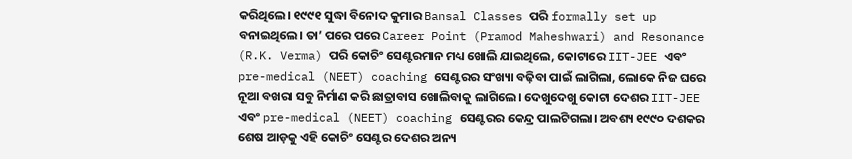କରିଥିଲେ। ୧୯୯୧ ସୁଦ୍ଧା ବିନୋଦ କୁମାର Bansal Classes ପରି formally set up ବନାଇଥିଲେ। ତା’ ପରେ ପରେ Career Point (Pramod Maheshwari) and Resonance (R.K. Verma) ପରି କୋଚିଂ ସେଣ୍ଟରମାନ ମଧ୍ୟ ଖୋଲି ଯାଇଥିଲେ, କୋଟାରେ IIT-JEE ଏବଂ pre-medical (NEET) coaching ସେଣ୍ଟରର ସଂଖ୍ୟା ବଢ଼ିବା ପାଇଁ ଲାଗିଲା, ଲୋକେ ନିଜ ଘରେ ନୂଆ ବଖରା ସବୁ ନିର୍ମାଣ କରି ଛାତ୍ରାବାସ ଖୋଲିବାକୁ ଲାଗିଲେ। ଦେଖୁଦେଖୁ କୋଟା ଦେଶର IIT-JEE ଏବଂ pre-medical (NEET) coaching ସେଣ୍ଟରର କେନ୍ଦ୍ର ପାଲଟିଗଲା। ଅବଶ୍ୟ ୧୯୯୦ ଦଶକର ଶେଷ ଆଡ଼କୁ ଏହି କୋଚିଂ ସେଣ୍ଟର ଦେଶର ଅନ୍ୟ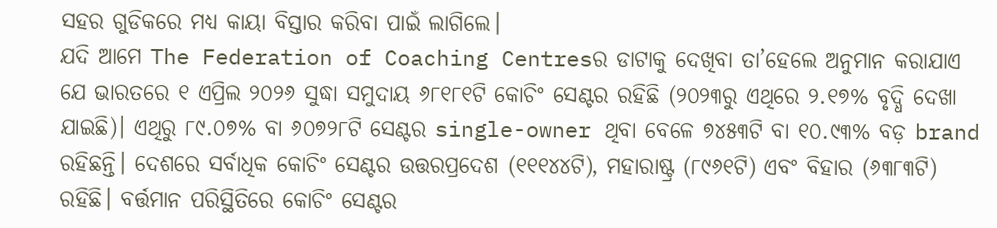ସହର ଗୁଡିକରେ ମଧ୍ୟ କାୟା ବିସ୍ତାର କରିବା ପାଇଁ ଲାଗିଲେ।
ଯଦି ଆମେ The Federation of Coaching Centresର ଡାଟାକୁ ଦେଖିବା ତା’ହେଲେ ଅନୁମାନ କରାଯାଏ ଯେ ଭାରତରେ ୧ ଏପ୍ରିଲ ୨୦୨୬ ସୁଦ୍ଧା ସମୁଦାୟ ୬୮୧୮୧ଟି କୋଚିଂ ସେଣ୍ଟର ରହିଛି (୨୦୨୩ରୁ ଏଥିରେ ୨.୧୭% ବୃଦ୍ଧି ଦେଖା ଯାଇଛି)। ଏଥିରୁ ୮୯.୦୭% ବା ୬୦୭୨୮ଟି ସେଣ୍ଟର single-owner ଥିବା ବେଳେ ୭୪୫୩ଟି ବା ୧୦.୯୩% ବଡ଼ brand ରହିଛନ୍ତି। ଦେଶରେ ସର୍ବାଧିକ କୋଚିଂ ସେଣ୍ଟର ଉତ୍ତରପ୍ରଦେଶ (୧୧୧୪୪ଟି), ମହାରାଷ୍ଟ୍ର (୮୯୬୧ଟି) ଏବଂ ବିହାର (୬୩୮୩ଟି) ରହିଛି। ବର୍ତ୍ତମାନ ପରିସ୍ଥିତିରେ କୋଚିଂ ସେଣ୍ଟର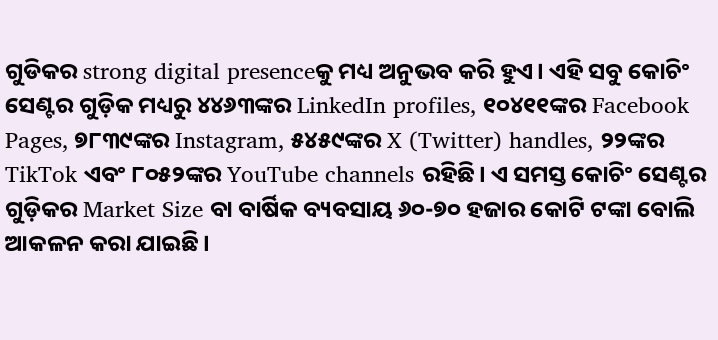ଗୁଡିକର strong digital presenceକୁ ମଧ୍ୟ ଅନୁଭବ କରି ହୁଏ। ଏହି ସବୁ କୋଚିଂ ସେଣ୍ଟର ଗୁଡ଼ିକ ମଧ୍ୟରୁ ୪୪୬୩ଙ୍କର LinkedIn profiles, ୧୦୪୧୧ଙ୍କର Facebook Pages, ୭୮୩୯ଙ୍କର Instagram, ୫୪୫୯ଙ୍କର X (Twitter) handles, ୨୨ଙ୍କର TikTok ଏବଂ ୮୦୫୨ଙ୍କର YouTube channels ରହିଛି। ଏ ସମସ୍ତ କୋଚିଂ ସେଣ୍ଟର ଗୁଡ଼ିକର Market Size ବା ବାର୍ଷିକ ବ୍ୟବସାୟ ୬୦-୭୦ ହଜାର କୋଟି ଟଙ୍କା ବୋଲି ଆକଳନ କରା ଯାଇଛି।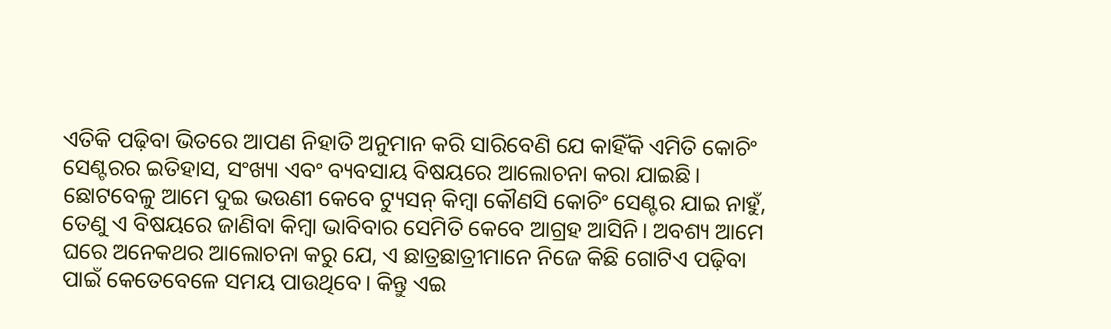ଏତିକି ପଢ଼ିବା ଭିତରେ ଆପଣ ନିହାତି ଅନୁମାନ କରି ସାରିବେଣି ଯେ କାହିଁକି ଏମିତି କୋଚିଂ ସେଣ୍ଟରର ଇତିହାସ, ସଂଖ୍ୟା ଏବଂ ବ୍ୟବସାୟ ବିଷୟରେ ଆଲୋଚନା କରା ଯାଇଛି। ଛୋଟବେଳୁ ଆମେ ଦୁଇ ଭଉଣୀ କେବେ ଟ୍ୟୁସନ୍ କିମ୍ବା କୌଣସି କୋଚିଂ ସେଣ୍ଟର ଯାଇ ନାହୁଁ, ତେଣୁ ଏ ବିଷୟରେ ଜାଣିବା କିମ୍ବା ଭାବିବାର ସେମିତି କେବେ ଆଗ୍ରହ ଆସିନି। ଅବଶ୍ୟ ଆମେ ଘରେ ଅନେକଥର ଆଲୋଚନା କରୁ ଯେ, ଏ ଛାତ୍ରଛାତ୍ରୀମାନେ ନିଜେ କିଛି ଗୋଟିଏ ପଢ଼ିବା ପାଇଁ କେତେବେଳେ ସମୟ ପାଉଥିବେ। କିନ୍ତୁ ଏଇ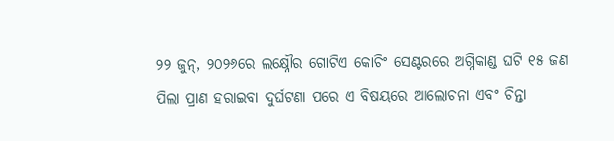୨୨ ଜୁନ୍, ୨୦୨୬ରେ ଲକ୍ଷ୍ନୌର ଗୋଟିଏ କୋଚିଂ ସେଣ୍ଟରରେ ଅଗ୍ନିକାଣ୍ଡ ଘଟି ୧୫ ଜଣ ପିଲା ପ୍ରାଣ ହରାଇବା ଦୁର୍ଘଟଣା ପରେ ଏ ବିଷୟରେ ଆଲୋଚନା ଏବଂ ଚିନ୍ତା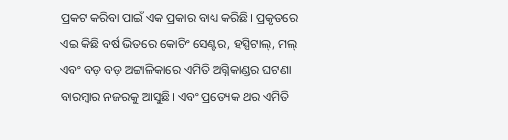ପ୍ରକଟ କରିବା ପାଇଁ ଏକ ପ୍ରକାର ବାଧ୍ୟ କରିଛି। ପ୍ରକୃତରେ ଏଇ କିଛି ବର୍ଷ ଭିତରେ କୋଚିଂ ସେଣ୍ଟର, ହସ୍ପିଟାଲ୍, ମଲ୍ ଏବଂ ବଡ଼ ବଡ଼ ଅଟ୍ଟାଳିକାରେ ଏମିତି ଅଗ୍ନିକାଣ୍ଡର ଘଟଣା ବାରମ୍ବାର ନଜରକୁ ଆସୁଛି। ଏବଂ ପ୍ରତ୍ୟେକ ଥର ଏମିତି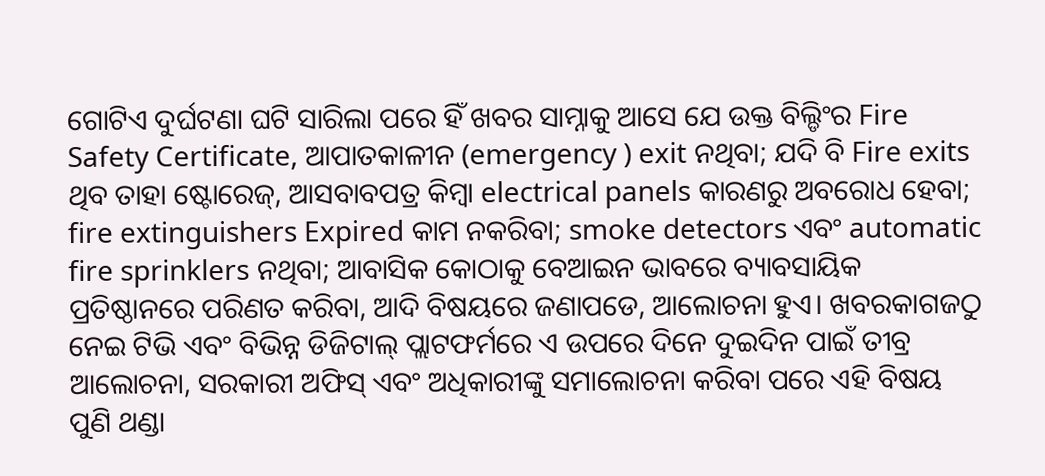ଗୋଟିଏ ଦୁର୍ଘଟଣା ଘଟି ସାରିଲା ପରେ ହିଁ ଖବର ସାମ୍ନାକୁ ଆସେ ଯେ ଉକ୍ତ ବିଲ୍ଡିଂର Fire Safety Certificate, ଆପାତକାଳୀନ (emergency ) exit ନଥିବା; ଯଦି ବି Fire exits ଥିବ ତାହା ଷ୍ଟୋରେଜ୍, ଆସବାବପତ୍ର କିମ୍ବା electrical panels କାରଣରୁ ଅବରୋଧ ହେବା; fire extinguishers Expired କାମ ନକରିବା; smoke detectors ଏବଂ automatic fire sprinklers ନଥିବା; ଆବାସିକ କୋଠାକୁ ବେଆଇନ ଭାବରେ ବ୍ୟାବସାୟିକ ପ୍ରତିଷ୍ଠାନରେ ପରିଣତ କରିବା, ଆଦି ବିଷୟରେ ଜଣାପଡେ, ଆଲୋଚନା ହୁଏ। ଖବରକାଗଜଠୁ ନେଇ ଟିଭି ଏବଂ ବିଭିନ୍ନ ଡିଜିଟାଲ୍ ପ୍ଲାଟଫର୍ମରେ ଏ ଉପରେ ଦିନେ ଦୁଇଦିନ ପାଇଁ ତୀବ୍ର ଆଲୋଚନା, ସରକାରୀ ଅଫିସ୍ ଏବଂ ଅଧିକାରୀଙ୍କୁ ସମାଲୋଚନା କରିବା ପରେ ଏହି ବିଷୟ ପୁଣି ଥଣ୍ଡା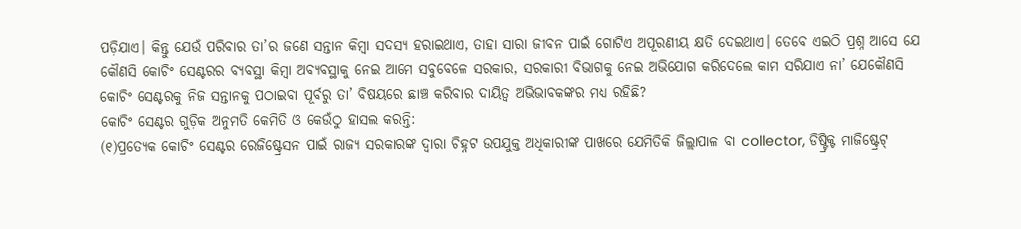ପଡ଼ିଯାଏ। କିନ୍ତୁ ଯେଉଁ ପରିବାର ତା’ର ଜଣେ ସନ୍ତାନ କିମ୍ବା ସଦସ୍ୟ ହରାଇଥାଏ, ତାହା ସାରା ଜୀବନ ପାଇଁ ଗୋଟିଏ ଅପୂରଣୀୟ କ୍ଷତି ଦେଇଥାଏ। ତେବେ ଏଇଠି ପ୍ରଶ୍ନ ଆସେ ଯେ କୌଣସି କୋଚିଂ ସେଣ୍ଟରର ବ୍ୟବସ୍ଥା କିମ୍ବା ଅବ୍ୟବସ୍ଥାକୁ ନେଇ ଆମେ ସବୁବେଳେ ସରକାର, ସରକାରୀ ବିଭାଗକୁ ନେଇ ଅଭିଯୋଗ କରିଦେଲେ କାମ ସରିଯାଏ ନା’ ଯେକୌଣସି କୋଚିଂ ସେଣ୍ଟରକୁ ନିଜ ସନ୍ତାନକୁ ପଠାଇବା ପୂର୍ବରୁ ତା’ ବିଷୟରେ ଛାଞ୍ଚ କରିବାର ଦାୟିତ୍ୱ ଅଭିଭାବକଙ୍କର ମଧ୍ୟ ରହିଛି?
କୋଚିଂ ସେଣ୍ଟର ଗୁଡ଼ିକ ଅନୁମତି କେମିତି ଓ କେଉଁଠୁ ହାସଲ କରନ୍ତି:
(୧)ପ୍ରତ୍ୟେକ କୋଚିଂ ସେଣ୍ଟର ରେଜିଷ୍ଟ୍ରେସନ ପାଇଁ ରାଜ୍ୟ ସରକାରଙ୍କ ଦ୍ୱାରା ଚିହ୍ନଟ ଉପଯୁକ୍ତ ଅଧିକାରୀଙ୍କ ପାଖରେ ଯେମିତିକି ଜିଲ୍ଲାପାଳ ବା collector, ଡିଷ୍ଟ୍ରିକ୍ଟ ମାଜିଷ୍ଟ୍ରେଟ୍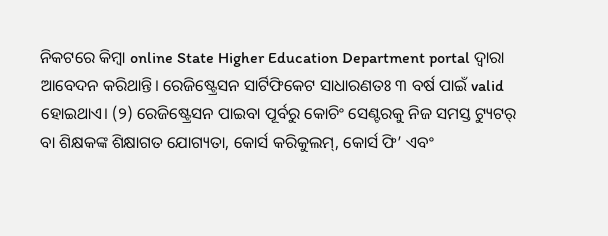ନିକଟରେ କିମ୍ବା online State Higher Education Department portal ଦ୍ବାରା ଆବେଦନ କରିଥାନ୍ତି। ରେଜିଷ୍ଟ୍ରେସନ ସାର୍ଟିଫିକେଟ ସାଧାରଣତଃ ୩ ବର୍ଷ ପାଇଁ valid ହୋଇଥାଏ। (୨) ରେଜିଷ୍ଟ୍ରେସନ ପାଇବା ପୂର୍ବରୁ କୋଚିଂ ସେଣ୍ଟରକୁ ନିଜ ସମସ୍ତ ଟ୍ୟୁଟର୍ ବା ଶିକ୍ଷକଙ୍କ ଶିକ୍ଷାଗତ ଯୋଗ୍ୟତା, କୋର୍ସ କରିକୁଲମ୍, କୋର୍ସ ଫି’ ଏବଂ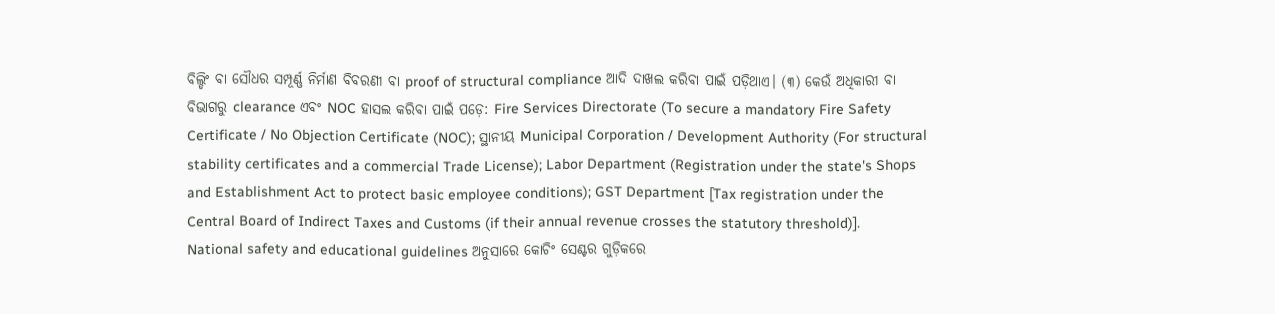ବିଲ୍ଡିଂ ବା ସୌଧର ସମ୍ପୂର୍ଣ୍ଣ ନିର୍ମାଣ ବିବରଣୀ ବା proof of structural compliance ଆଦି ଦାଖଲ କରିବା ପାଇଁ ପଡ଼ିଥାଏ। (୩) କେଉଁ ଅଧିକାରୀ ବା ବିଭାଗରୁ clearance ଏବଂ NOC ହାସଲ କରିବା ପାଇଁ ପଡ଼େ: Fire Services Directorate (To secure a mandatory Fire Safety Certificate / No Objection Certificate (NOC); ସ୍ଥାନୀୟ Municipal Corporation / Development Authority (For structural stability certificates and a commercial Trade License); Labor Department (Registration under the state's Shops and Establishment Act to protect basic employee conditions); GST Department [Tax registration under the Central Board of Indirect Taxes and Customs (if their annual revenue crosses the statutory threshold)].
National safety and educational guidelines ଅନୁସାରେ କୋଚିଂ ସେଣ୍ଟର ଗୁଡ଼ିକରେ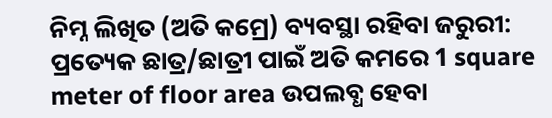ନିମ୍ନ ଲିଖିତ (ଅତି କମ୍ରେ) ବ୍ୟବସ୍ଥା ରହିବା ଜରୁରୀ: ପ୍ରତ୍ୟେକ ଛାତ୍ର/ଛାତ୍ରୀ ପାଇଁ ଅତି କମରେ 1 square meter of floor area ଉପଲବ୍ଧ ହେବା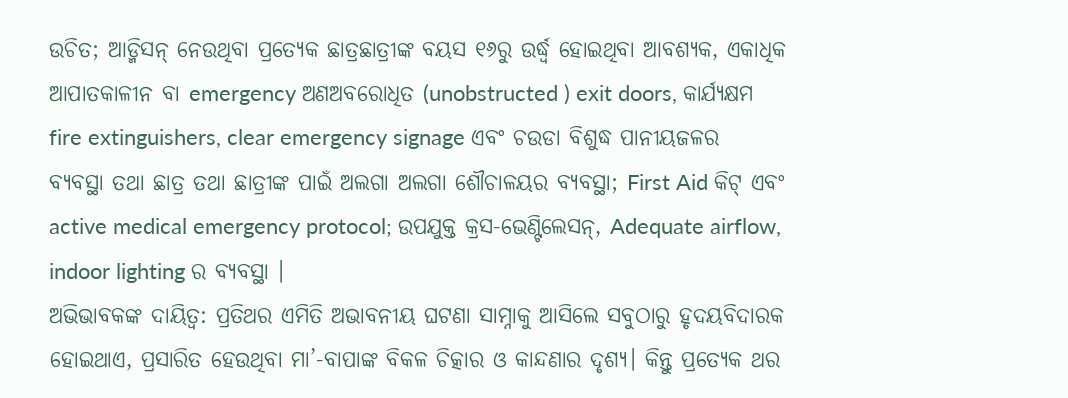ଉଚିତ; ଆଡ୍ମିସନ୍ ନେଉଥିବା ପ୍ରତ୍ୟେକ ଛାତ୍ରଛାତ୍ରୀଙ୍କ ବୟସ ୧୬ରୁ ଉର୍ଦ୍ଧ୍ୱ ହୋଇଥିବା ଆବଶ୍ୟକ, ଏକାଧିକ ଆପାତକାଳୀନ ବା emergency ଅଣଅବରୋଧିତ (unobstructed ) exit doors, କାର୍ଯ୍ୟକ୍ଷମ fire extinguishers, clear emergency signage ଏବଂ ଚଉଡା ବିଶୁଦ୍ଧ ପାନୀୟଜଳର ବ୍ୟବସ୍ଥା ତଥା ଛାତ୍ର ତଥା ଛାତ୍ରୀଙ୍କ ପାଇଁ ଅଲଗା ଅଲଗା ଶୌଚାଳୟର ବ୍ୟବସ୍ଥା; First Aid କିଟ୍ ଏବଂ active medical emergency protocol; ଉପଯୁକ୍ତ କ୍ରସ-ଭେଣ୍ଟିଲେସନ୍, Adequate airflow, indoor lighting ର ବ୍ୟବସ୍ଥା ।
ଅଭିଭାବକଙ୍କ ଦାୟିତ୍ୱ: ପ୍ରତିଥର ଏମିତି ଅଭାବନୀୟ ଘଟଣା ସାମ୍ନାକୁ ଆସିଲେ ସବୁଠାରୁ ହୃଦୟବିଦାରକ ହୋଇଥାଏ, ପ୍ରସାରିତ ହେଉଥିବା ମା’-ବାପାଙ୍କ ବିକଳ ଚିତ୍କାର ଓ କାନ୍ଦଣାର ଦୃଶ୍ୟ। କିନ୍ତୁ ପ୍ରତ୍ୟେକ ଥର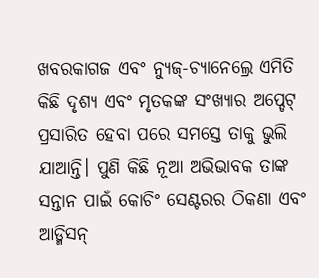ଖବରକାଗଜ ଏବଂ ନ୍ୟୁଜ୍-ଚ୍ୟାନେଲ୍ରେ ଏମିତି କିଛି ଦୃଶ୍ୟ ଏବଂ ମୃତକଙ୍କ ସଂଖ୍ୟାର ଅପ୍ଡେଟ୍ ପ୍ରସାରିତ ହେବା ପରେ ସମସ୍ତେ ତାକୁ ଭୁଲି ଯାଆନ୍ତି। ପୁଣି କିଛି ନୂଆ ଅଭିଭାବକ ତାଙ୍କ ସନ୍ତାନ ପାଇଁ କୋଚିଂ ସେଣ୍ଟରର ଠିକଣା ଏବଂ ଆଡ୍ମିସନ୍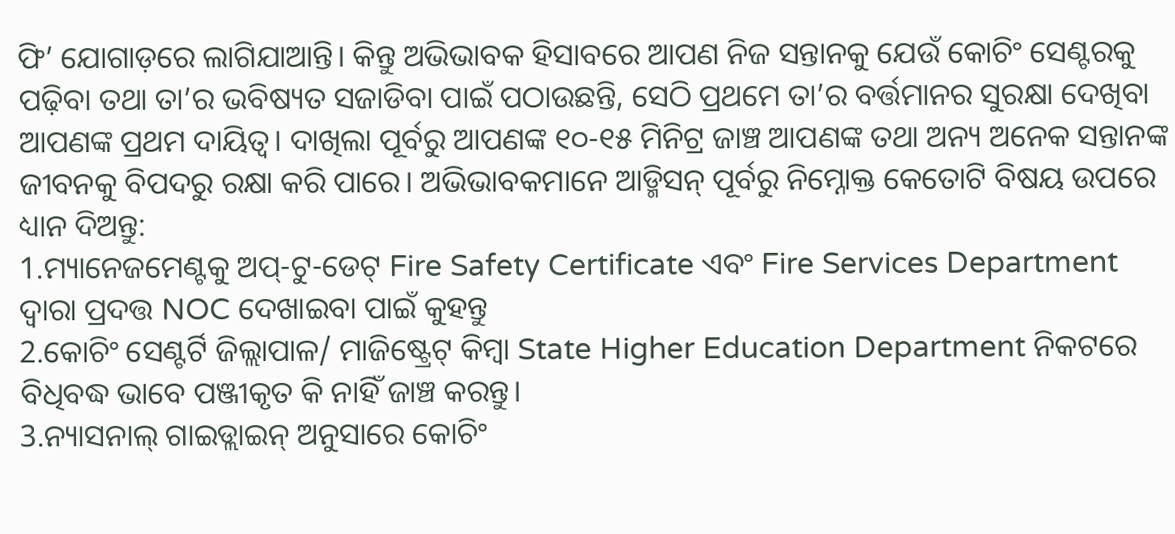ଫି’ ଯୋଗାଡ଼ରେ ଲାଗିଯାଆନ୍ତି। କିନ୍ତୁ ଅଭିଭାବକ ହିସାବରେ ଆପଣ ନିଜ ସନ୍ତାନକୁ ଯେଉଁ କୋଚିଂ ସେଣ୍ଟରକୁ ପଢ଼ିବା ତଥା ତା’ର ଭବିଷ୍ୟତ ସଜାଡିବା ପାଇଁ ପଠାଉଛନ୍ତି, ସେଠି ପ୍ରଥମେ ତା’ର ବର୍ତ୍ତମାନର ସୁରକ୍ଷା ଦେଖିବା ଆପଣଙ୍କ ପ୍ରଥମ ଦାୟିତ୍ୱ। ଦାଖିଲା ପୂର୍ବରୁ ଆପଣଙ୍କ ୧୦-୧୫ ମିନିଟ୍ର ଜାଞ୍ଚ ଆପଣଙ୍କ ତଥା ଅନ୍ୟ ଅନେକ ସନ୍ତାନଙ୍କ ଜୀବନକୁ ବିପଦରୁ ରକ୍ଷା କରି ପାରେ। ଅଭିଭାବକମାନେ ଆଡ୍ମିସନ୍ ପୂର୍ବରୁ ନିମ୍ନୋକ୍ତ କେତୋଟି ବିଷୟ ଉପରେ ଧ୍ୟାନ ଦିଅନ୍ତୁ:
1.ମ୍ୟାନେଜମେଣ୍ଟକୁ ଅପ୍-ଟୁ-ଡେଟ୍ Fire Safety Certificate ଏବଂ Fire Services Department ଦ୍ୱାରା ପ୍ରଦତ୍ତ NOC ଦେଖାଇବା ପାଇଁ କୁହନ୍ତୁ
2.କୋଚିଂ ସେଣ୍ଟର୍ଟି ଜିଲ୍ଲାପାଳ/ ମାଜିଷ୍ଟ୍ରେଟ୍ କିମ୍ବା State Higher Education Department ନିକଟରେ ବିଧିବଦ୍ଧ ଭାବେ ପଞ୍ଜୀକୃତ କି ନାହିଁ ଜାଞ୍ଚ କରନ୍ତୁ।
3.ନ୍ୟାସନାଲ୍ ଗାଇଡ୍ଲାଇନ୍ ଅନୁସାରେ କୋଚିଂ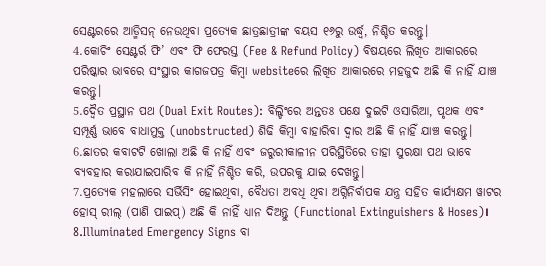ସେଣ୍ଟରରେ ଆଡ୍ମିସନ୍ ନେଉଥିବା ପ୍ରତ୍ୟେକ ଛାତ୍ରଛାତ୍ରୀଙ୍କ ବୟସ ୧୬ରୁ ଉର୍ଦ୍ଧ୍ୱ, ନିଶ୍ଚିତ କରନ୍ତୁ।
4.କୋଚିଂ ସେଣ୍ଟର୍ର ଫି’ ଏବଂ ଫି ଫେରସ୍ତ (Fee & Refund Policy) ବିଷୟରେ ଲିଖିତ ଆକାରରେ ପରିଷ୍କାର ଭାବରେ ସଂସ୍ଥାର କାଗଜପତ୍ର କିମ୍ବା websiteରେ ଲିଖିତ ଆକାରରେ ମହଜୁଦ ଅଛି କି ନାହିଁ ଯାଞ୍ଚ କରନ୍ତୁ।
5.ଦ୍ୱୈତ ପ୍ରସ୍ଥାନ ପଥ (Dual Exit Routes): ବିଲ୍ଡିଂରେ ଅନ୍ତତଃ ପକ୍ଷେ ଦୁଇଟି ଓସାରିଆ, ପୃଥକ ଏବଂ ସମ୍ପୂର୍ଣ୍ଣ ଭାବେ ବାଧାମୁକ୍ତ (unobstructed) ଶିଢି କିମ୍ବା ବାହାରିବା ଦ୍ୱାର ଅଛି କି ନାହିଁ ଯାଞ୍ଚ କରନ୍ତୁ।
6.ଛାତର କବାଟଟି ଖୋଲା ଅଛି କି ନାହିଁ ଏବଂ ଜରୁରୀକାଳୀନ ପରିସ୍ଥିତିରେ ତାହା ସୁରକ୍ଷା ପଥ ଭାବେ ବ୍ୟବହାର କରାଯାଇପାରିବ କି ନାହିଁ ନିଶ୍ଚିତ କରି, ଉପରକୁ ଯାଇ ଦେଖନ୍ତୁ।
7.ପ୍ରତ୍ୟେକ ମହଲାରେ ସର୍ଭିସିଂ ହୋଇଥିବା, ବୈଧତା ଅବଧି ଥିବା ଅଗ୍ନିନିର୍ବାପକ ଯନ୍ତ୍ର ସହିତ କାର୍ଯ୍ୟକ୍ଷମ ୱାଟର ହୋସ୍ ରୀଲ୍ (ପାଣି ପାଇପ୍) ଅଛି କି ନାହିଁ ଧ୍ୟାନ ଦିଅନ୍ତୁ (Functional Extinguishers & Hoses)।
8.Illuminated Emergency Signs ବା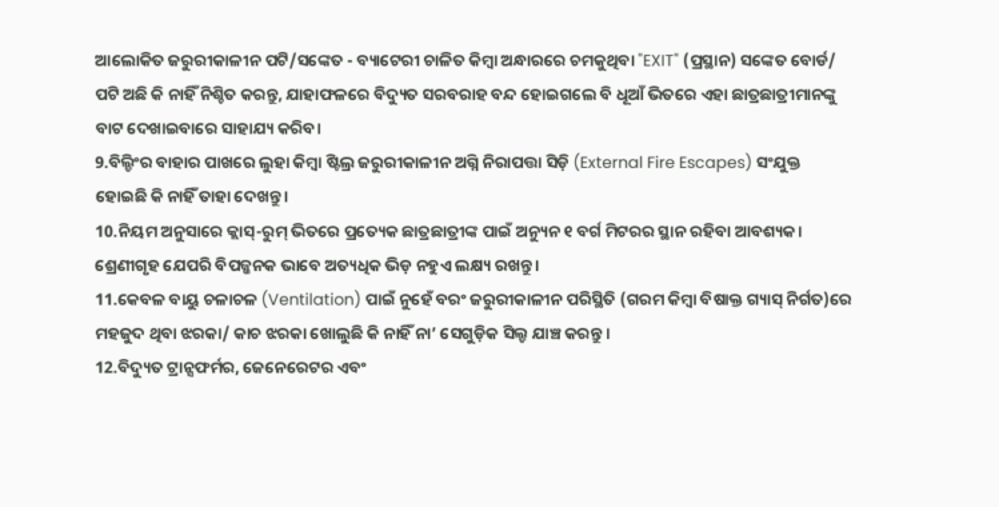ଆଲୋକିତ ଜରୁରୀକାଳୀନ ପଟି/ସଙ୍କେତ - ବ୍ୟାଟେରୀ ଚାଳିତ କିମ୍ବା ଅନ୍ଧାରରେ ଚମକୁଥିବା "EXIT" (ପ୍ରସ୍ଥାନ) ସଙ୍କେତ ବୋର୍ଡ/ ପଟି ଅଛି କି ନାହିଁ ନିଶ୍ଚିତ କରନ୍ତୁ, ଯାହାଫଳରେ ବିଦ୍ୟୁତ ସରବରାହ ବନ୍ଦ ହୋଇଗଲେ ବି ଧୂଆଁ ଭିତରେ ଏହା ଛାତ୍ରଛାତ୍ରୀମାନଙ୍କୁ ବାଟ ଦେଖାଇବାରେ ସାହାଯ୍ୟ କରିବ।
9.ବିଲ୍ଡିଂର ବାହାର ପାଖରେ ଲୁହା କିମ୍ବା ଷ୍ଟିଲ୍ର ଜରୁରୀକାଳୀନ ଅଗ୍ନି ନିରାପତ୍ତା ସିଡ଼ି (External Fire Escapes) ସଂଯୁକ୍ତ ହୋଇଛି କି ନାହିଁ ତାହା ଦେଖନ୍ତୁ।
10.ନିୟମ ଅନୁସାରେ କ୍ଲାସ୍-ରୁମ୍ ଭିତରେ ପ୍ରତ୍ୟେକ ଛାତ୍ରଛାତ୍ରୀଙ୍କ ପାଇଁ ଅନ୍ୟୁନ ୧ ବର୍ଗ ମିଟରର ସ୍ଥାନ ରହିବା ଆବଶ୍ୟକ। ଶ୍ରେଣୀଗୃହ ଯେପରି ବିପଜ୍ଜନକ ଭାବେ ଅତ୍ୟଧିକ ଭିଡ଼ ନହୁଏ ଲକ୍ଷ୍ୟ ରଖନ୍ତୁ।
11.କେବଳ ବାୟୁ ଚଳାଚଳ (Ventilation) ପାଇଁ ନୁହେଁ ବରଂ ଜରୁରୀକାଳୀନ ପରିସ୍ଥିତି (ଗରମ କିମ୍ବା ବିଷାକ୍ତ ଗ୍ୟାସ୍ ନିର୍ଗତ)ରେ ମହଜୁଦ ଥିବା ଝରକା/ କାଚ ଝରକା ଖୋଲୁଛି କି ନାହିଁ ନା’ ସେଗୁଡ଼ିକ ସିଲ୍ଡ ଯାଞ୍ଚ କରନ୍ତୁ ।
12.ବିଦ୍ୟୁତ ଟ୍ରାନ୍ସଫର୍ମର, ଜେନେରେଟର ଏବଂ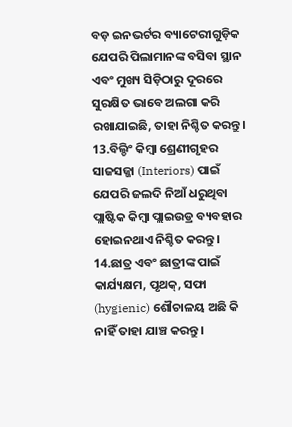ବଡ଼ ଇନଭର୍ଟର ବ୍ୟାଟେରୀଗୁଡ଼ିକ ଯେପରି ପିଲାମାନଙ୍କ ବସିବା ସ୍ଥାନ ଏବଂ ମୁଖ୍ୟ ସିଡ଼ିଠାରୁ ଦୂରରେ ସୁରକ୍ଷିତ ଭାବେ ଅଲଗା କରି ରଖାଯାଇଛି, ତାହା ନିଶ୍ଚିତ କରନ୍ତୁ।
13.ବିଲ୍ଡିଂ କିମ୍ବା ଶ୍ରେଣୀଗୃହର ସାଜସଜ୍ଜା (Interiors) ପାଇଁ ଯେପରି ଜଲଦି ନିଆଁ ଧରୁଥିବା ପ୍ଲାଷ୍ଟିକ କିମ୍ବା ପ୍ଲାଇଉଡ୍ର ବ୍ୟବହାର ହୋଇନଥାଏ ନିଶ୍ଚିତ କରନ୍ତୁ।
14.ଛାତ୍ର ଏବଂ ଛାତ୍ରୀଙ୍କ ପାଇଁ କାର୍ଯ୍ୟକ୍ଷମ, ପୃଥକ୍, ସଫା (hygienic) ଶୌଚାଳୟ ଅଛି କି ନାହିଁ ତାହା ଯାଞ୍ଚ କରନ୍ତୁ।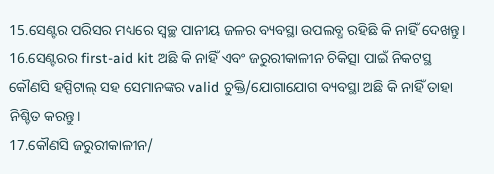15.ସେଣ୍ଟର ପରିସର ମଧ୍ୟରେ ସ୍ୱଚ୍ଛ ପାନୀୟ ଜଳର ବ୍ୟବସ୍ଥା ଉପଲବ୍ଧ ରହିଛି କି ନାହିଁ ଦେଖନ୍ତୁ।
16.ସେଣ୍ଟରର first-aid kit ଅଛି କି ନାହିଁ ଏବଂ ଜରୁରୀକାଳୀନ ଚିକିତ୍ସା ପାଇଁ ନିକଟସ୍ଥ କୌଣସି ହସ୍ପିଟାଲ୍ ସହ ସେମାନଙ୍କର valid ଚୁକ୍ତି/ଯୋଗାଯୋଗ ବ୍ୟବସ୍ଥା ଅଛି କି ନାହିଁ ତାହା ନିଶ୍ଚିତ କରନ୍ତୁ।
17.କୌଣସି ଜରୁରୀକାଳୀନ/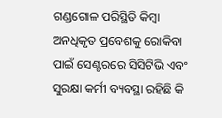ଗଣ୍ଡଗୋଳ ପରିସ୍ଥିତି କିମ୍ବା ଅନଧିକୃତ ପ୍ରବେଶକୁ ରୋକିବା ପାଇଁ ସେଣ୍ଟରରେ ସିସିଟିଭି ଏବଂ ସୁରକ୍ଷା କର୍ମୀ ବ୍ୟବସ୍ଥା ରହିଛି କି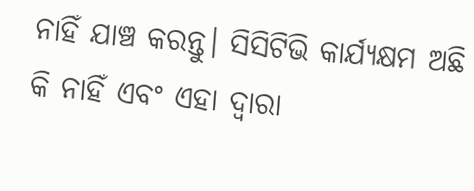ନାହିଁ ଯାଞ୍ଚ କରନ୍ତୁ। ସିସିଟିଭି କାର୍ଯ୍ୟକ୍ଷମ ଅଛି କି ନାହିଁ ଏବଂ ଏହା ଦ୍ୱାରା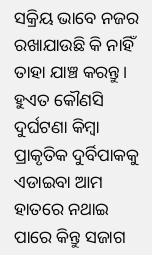ସକ୍ରିୟ ଭାବେ ନଜର ରଖାଯାଉଛି କି ନାହିଁ ତାହା ଯାଞ୍ଚ କରନ୍ତୁ।
ହୁଏତ କୌଣସି ଦୁର୍ଘଟଣା କିମ୍ବା ପ୍ରାକୃତିକ ଦୁର୍ବିପାକକୁ ଏଡାଇବା ଆମ ହାତରେ ନଥାଇ ପାରେ କିନ୍ତୁ ସଜାଗ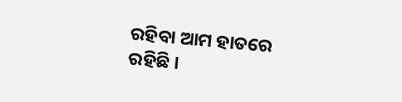ରହିବା ଆମ ହାତରେ ରହିଛି।